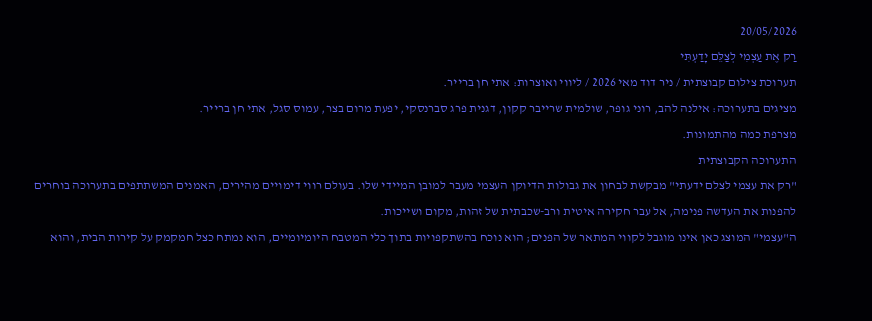20/05/2026
רַק אֶת עַצְמִי לְצַלֵּם יָדַעְתִּי
תערוכת צילום קבוצתית / ניר דוד מאי 2026 / ליווי ואוצרות: אתי חן ברייר.
מציגים בתערוכה: אילנה להב, רוני גופר, שולמית שרייבר קקון, דגנית פרג סברנסקי, יפעת מרום בצר, עמוס סגל, אתי חן ברייר.
מצרפת כמה מהתמונות.
התערוכה הקבוצתית
"רק את עצמי לצלם ידעתי" מבקשת לבחון את גבולות הדיוקן העצמי מעבר למובן המיידי שלו. בעולם רווי דימויים מהירים, האמנים המשתתפים בתערוכה בוחרים להפנות את העדשה פנימה, אל עבר חקירה איטית ורב-שכבתית של זהות, מקום ושייכות.
ה"עצמי" המוצג כאן אינו מוגבל לקווי המתאר של הפנים; הוא נוכח בהשתקפויות בתוך כלי המטבח היומיומיים, הוא נמתח כצל חמקמק על קירות הבית, והוא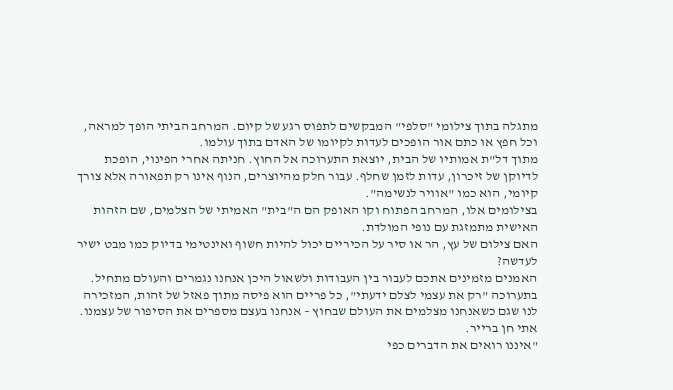מתגלה בתוך צילומי "סלפי" המבקשים לתפוס רגע של קיום. המרחב הביתי הופך למראה, וכל חפץ או כתם אור הופכים לעדות לקיומו של האדם בתוך עולמו.
מתוך דל"ת אמותיו של הבית, יוצאת התערוכה אל החוץ. חניתה אחרי הפינוי, הופכת לדיוקן של זיכרון, עדות לזמן שחלף. עבור חלק מהיוצרים, הנוף אינו רק תפאורה אלא צורך קיומי, הוא כמו "אוויר לנשימה".
בצילומים אלו, המרחב הפתוח וקו האופק הם ה"בית" האמיתי של הצלמים, שם הזהות האישית מתמזגת עם נופי המולדת.
האם צילום של עץ, הר או סיר על הכיריים יכול להיות חשוף ואינטימי בדיוק כמו מבט ישיר לעדשה?
האמנים מזמינים אתכם לעבור בין העבודות ולשאול היכן אנחנו נגמרים והעולם מתחיל.
בתערוכה "רק את עצמי לצלם ידעתי", כל פריים הוא פיסה מתוך פאזל של זהות, המזכירה לנו שגם כשאנחנו מצלמים את העולם שבחוץ – אנחנו בעצם מספרים את הסיפור של עצמנו.
אתי חן ברייר.
"איננו רואים את הדברים כפי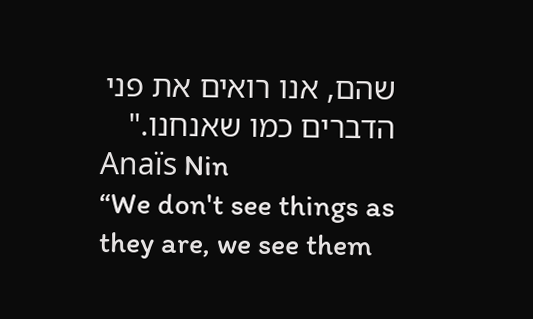שהם, אנו רואים את פני הדברים כמו שאנחנו."
Anaïs Nin
“We don't see things as they are, we see them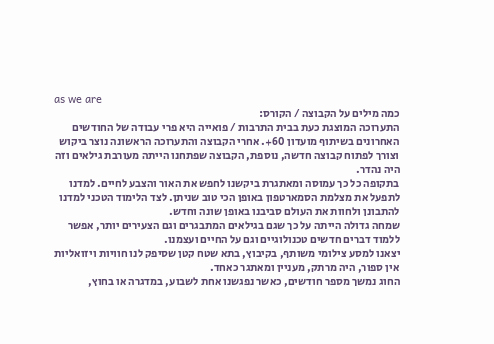as we are
כמה מילים על הקבוצה / הקורס:
התערוכה המוצגת כעת בבית התרבות / פואייה היא פרי עבודה של החודשים האחרונים בשיתוף מועדון 60+. אחרי הקבוצה והתערוכה הראשונה נוצר ביקוש וצורך לפתוח קבוצה חדשה, נוספת, הקבוצה שפתחנו הייתה מעורבת גילאים וזה היה נהדר.
בתקופה כל כך עמוסה ומאתגרת ביקשנו לחפש את האור והצבע לחיים. למדנו לתפעל את מצלמת הסמארטפון באופן הכי טוב שניתן. לצד הלימוד הטכני למדנו להתבונן ולחוות את העולם סביבנו באופן שונה וחדש.
שמחה גדולה הייתה על כך שגם בגילאים המתבגרים וגם הצעירים יותר, אפשר ללמוד דברים חדשים טכנולוגיים וגם על החיים ועצמנו.
יצאנו למסע צילומי משותף, בקיבוץ, בתא שטח קטן שסיפק לנו חוויות ויזואליות אין ספור, היה מרתק, מעניין ומאתגר כאחד.
החוג נמשך מספר חודשים, כאשר נפגשנו אחת לשבוע, במדגרה או בחוץ,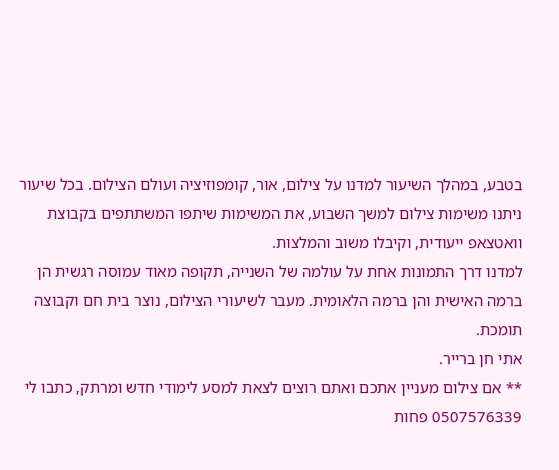בטבע, במהלך השיעור למדנו על צילום, אור, קומפוזיציה ועולם הצילום. בכל שיעור ניתנו משימות צילום למשך השבוע, את המשימות שיתפו המשתתפים בקבוצת וואטצאפ ייעודית, וקיבלו משוב והמלצות.
למדנו דרך התמונות אחת על עולמה של השנייה, תקופה מאוד עמוסה רגשית הן ברמה האישית והן ברמה הלאומית. מעבר לשיעורי הצילום, נוצר בית חם וקבוצה תומכת.
אתי חן ברייר.
** אם צילום מעניין אתכם ואתם רוצים לצאת למסע לימודי חדש ומרתק, כתבו לי 0507576339 פחות